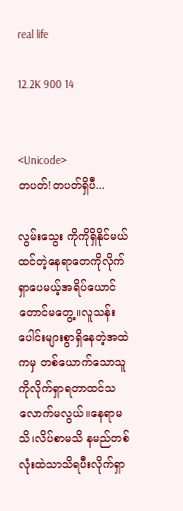real life

12.2K 900 14


<Unicode>
တပတ်!တပတ်ရှိပီ...

လွမ်းသွေး ကိုကိုရှိနိုင်မယ်ထင်တဲ့နေရာတေကိုလိုက်ရှာပေမယ့်အရိပ်ယောင်တောင်မတွေ့။လူသန်းပေါင်းများစွာရှိနေတဲ့အထဲကမှ တစ်ယောက်သောသူကိုလိုက်ရှာရတာထင်သလောက်မလွယ်။နေရာမသိ၊လိပ်စာမသိ နမည်တစ်လုံးထဲသာသိရပီးလိုက်ရှာ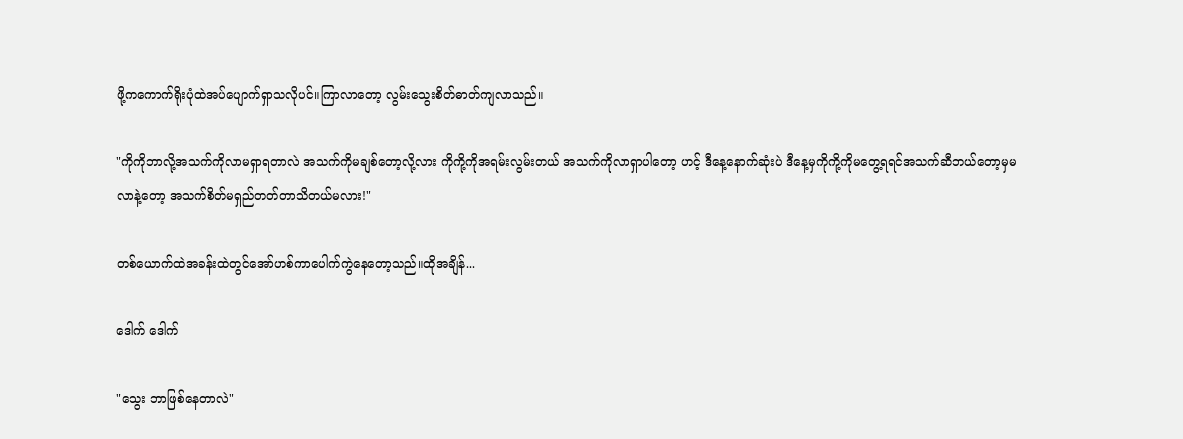ဖို့ကကောက်ရိုးပုံထဲအပ်ပျောက်ရှာသလိုပင်။ကြာလာတော့ လွမ်းသွေးစိတ်ဓာတ်ကျလာသည်။

"ကိုကိုဘာလို့အသက်ကိုလာမရှာရတာလဲ အသက်ကိုမချစ်တော့လို့လား ကိုကို့ကိုအရမ်းလွမ်းတယ် အသက်ကိုလာရှာပါတော့ ဟင့် ဒီနေ့နောက်ဆုံးပဲ ဒီနေ့မှကိုကို့ကိုမတွေ့ရရင်အသက်ဆီဘယ်တော့မှမလာနဲ့တော့ အသက်စိတ်မရှည်တတ်တာသိတယ်မလား!"

တစ်ယောက်ထဲအခန်းထဲတွင်အော်ဟစ်ကာပေါက်ကွဲနေတော့သည်။ထိုအချိန်...

ဒေါက် ဒေါက်

"သွေး ဘာဖြစ်နေတာလဲ"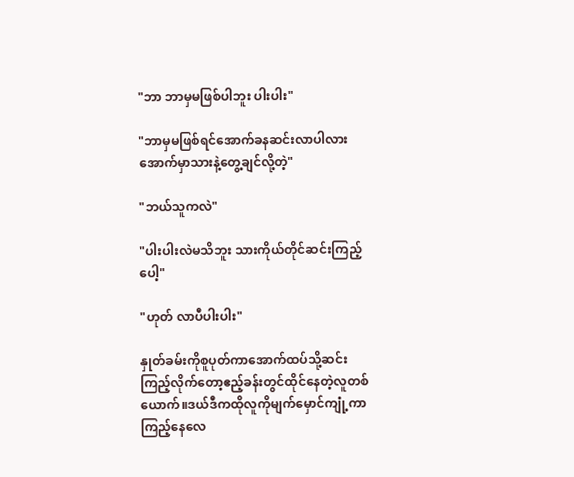"ဘာ ဘာမှမဖြစ်ပါဘူး ပါးပါး"

"ဘာမှမဖြစ်ရင်အောက်ခနဆင်းလာပါလား အောက်မှာသားနဲ့တွေ့ချင်လို့တဲ့"

"ဘယ်သူကလဲ"

"ပါးပါးလဲမသိဘူး သားကိုယ်တိုင်ဆင်းကြည့်ပေါ့"

"ဟုတ် လာပီပါးပါး"

နှုတ်ခမ်းကိုစူပုတ်ကာအောက်ထပ်သို့ဆင်းကြည့်လိုက်တော့ဧည့်ခန်းတွင်ထိုင်နေတဲ့လူတစ်ယောက်။ဒယ်ဒီကထိုလူကိုမျက်မှောင်ကျုံ့ကာကြည့်နေလေ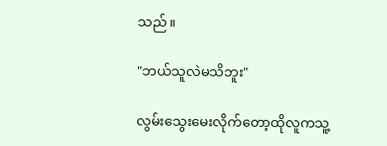သည်။

"ဘယ်သူလဲမသိဘူး"

လွမ်းသွေးမေးလိုက်တော့ထိုလူကသူ့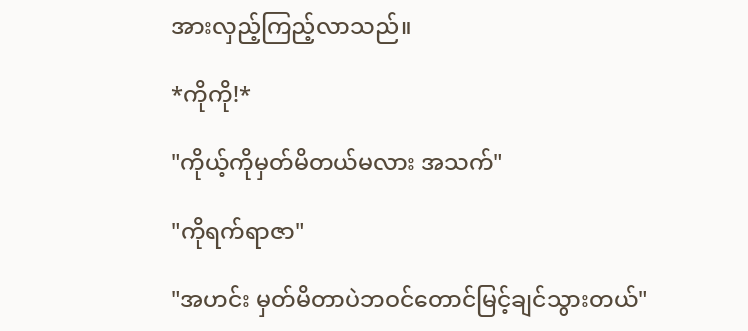အားလှည့်ကြည့်လာသည်။

*ကိုကို!*

"ကိုယ့်ကိုမှတ်မိတယ်မလား အသက်"

"ကိုရက်ရာဇာ"

"အဟင်း မှတ်မိတာပဲဘဝင်တောင်မြင့်ချင်သွားတယ်"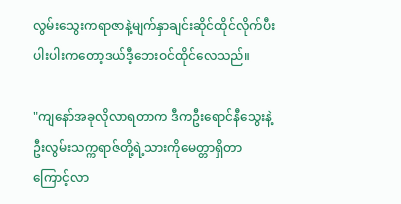လွမ်းသွေးကရာဇာနဲ့မျက်နှာချင်းဆိုင်ထိုင်လိုက်ပီးပါးပါးကတော့ဒယ်ဒီ့ဘေးဝင်ထိုင်လေသည်။

"ကျနော်အခုလိုလာရတာက ဒီကဦးရောင်နီသွေးနဲ့ဦးလွမ်းသက္ကရာဇ်တို့ရဲ့သားကိုမေတ္တာရှိတာကြောင့်လာ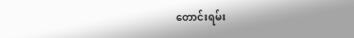တောင်းရမ်း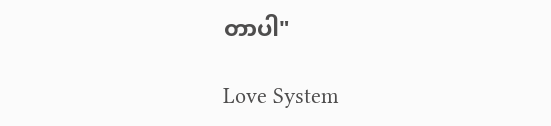တာပါ"

Love System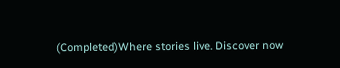(Completed)Where stories live. Discover now